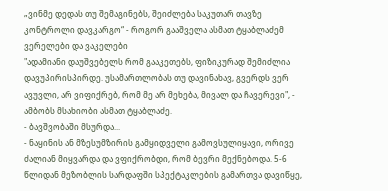„ვინმე დედას თუ შემაგინებს, შეიძლება საკუთარ თავზე კონტროლი დავკარგო“ - როგორ გააშველა ასმათ ტყაბლაძემ ვერელები და ვაკელები
"ადამიანი დაუშვებელს რომ გააკეთებს, ფიზიკურად შემიძლია დავუპირისპირდე. უსამართლობას თუ დავინახავ, გვერდს ვერ ავუვლი, არ ვიფიქრებ, რომ მე არ მეხება, მივალ და ჩავერევი", - ამბობს მსახიობი ასმათ ტყაბლაძე.
- ბავშვობაში მსურდა...
- ნაყინის ან მზესუმზირის გამყიდველი გამოვსულიყავი, ორივე ძალიან მიყვარდა და ვფიქრობდი, რომ ბევრი მექნებოდა. 5-6 წლიდან მეზობლის სარდაფში სპექტაკლების გამართვა დავიწყე,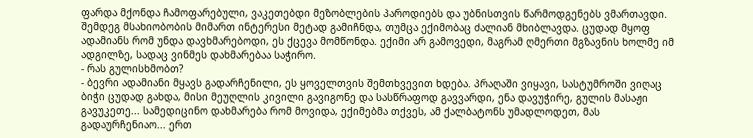ფარდა მქონდა ჩამოფარებული, ვაკეთებდი მეზობლების პაროდიებს და უბნისთვის წარმოდგენებს ვმართავდი. შემდეგ მსახიობობის მიმართ ინტერესი მეტად გამიჩნდა, თუმცა ექიმობაც ძალიან მხიბლავდა. ცუდად მყოფ ადამიანს რომ უნდა დავხმარებოდი, ეს ქცევა მომწონდა. ექიმი არ გამოვედი, მაგრამ ღმერთი მგზავნის ხოლმე იმ ადგილზე, სადაც ვინმეს დახმარებაა საჭირო.
- რას გულისხმობთ?
- ბევრი ადამიანი მყავს გადარჩენილი, ეს ყოველთვის შემთხვევით ხდება. პრაღაში ვიყავი, სასტუმროში ვიღაც ბიჭი ცუდად გახდა, მისი მეუღლის კივილი გავიგონე და სასწრაფოდ გავვარდი, ენა დავუჭირე, გულის მასაჟი გავუკეთე... სამედიცინო დახმარება რომ მოვიდა, ექიმებმა თქვეს, ამ ქალბატონს უმადლოდეთ, მას გადაურჩენიაო... ერთ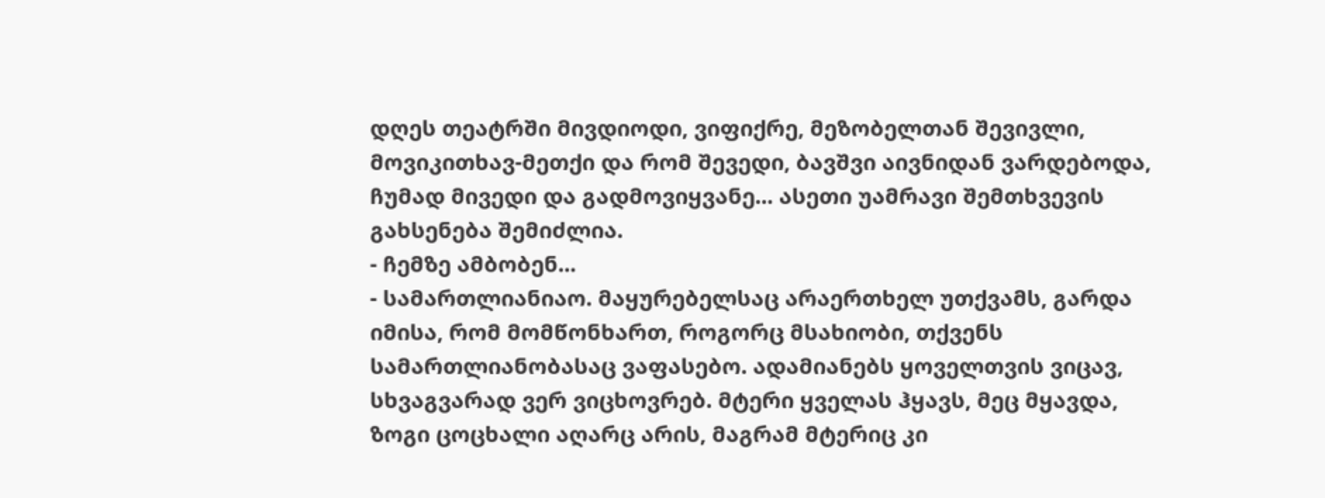დღეს თეატრში მივდიოდი, ვიფიქრე, მეზობელთან შევივლი, მოვიკითხავ-მეთქი და რომ შევედი, ბავშვი აივნიდან ვარდებოდა, ჩუმად მივედი და გადმოვიყვანე... ასეთი უამრავი შემთხვევის გახსენება შემიძლია.
- ჩემზე ამბობენ...
- სამართლიანიაო. მაყურებელსაც არაერთხელ უთქვამს, გარდა იმისა, რომ მომწონხართ, როგორც მსახიობი, თქვენს სამართლიანობასაც ვაფასებო. ადამიანებს ყოველთვის ვიცავ, სხვაგვარად ვერ ვიცხოვრებ. მტერი ყველას ჰყავს, მეც მყავდა, ზოგი ცოცხალი აღარც არის, მაგრამ მტერიც კი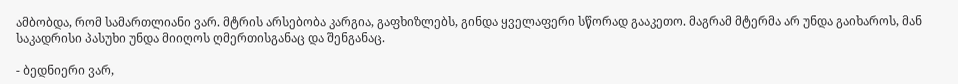ამბობდა, რომ სამართლიანი ვარ. მტრის არსებობა კარგია, გაფხიზლებს, გინდა ყველაფერი სწორად გააკეთო. მაგრამ მტერმა არ უნდა გაიხაროს, მან საკადრისი პასუხი უნდა მიიღოს ღმერთისგანაც და შენგანაც.

- ბედნიერი ვარ,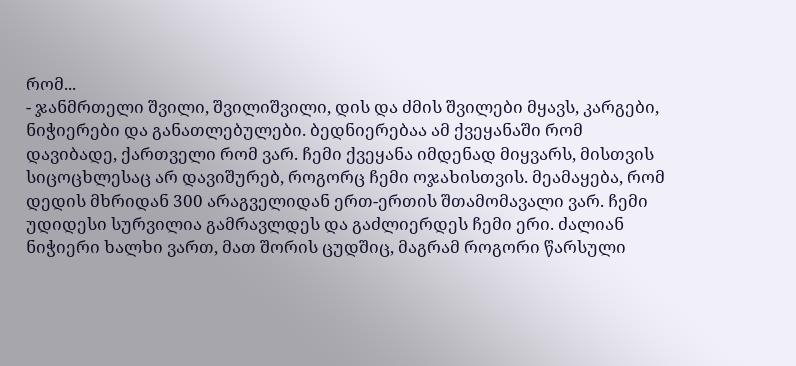რომ...
- ჯანმრთელი შვილი, შვილიშვილი, დის და ძმის შვილები მყავს, კარგები, ნიჭიერები და განათლებულები. ბედნიერებაა ამ ქვეყანაში რომ დავიბადე, ქართველი რომ ვარ. ჩემი ქვეყანა იმდენად მიყვარს, მისთვის სიცოცხლესაც არ დავიშურებ, როგორც ჩემი ოჯახისთვის. მეამაყება, რომ დედის მხრიდან 300 არაგველიდან ერთ-ერთის შთამომავალი ვარ. ჩემი უდიდესი სურვილია გამრავლდეს და გაძლიერდეს ჩემი ერი. ძალიან ნიჭიერი ხალხი ვართ, მათ შორის ცუდშიც, მაგრამ როგორი წარსული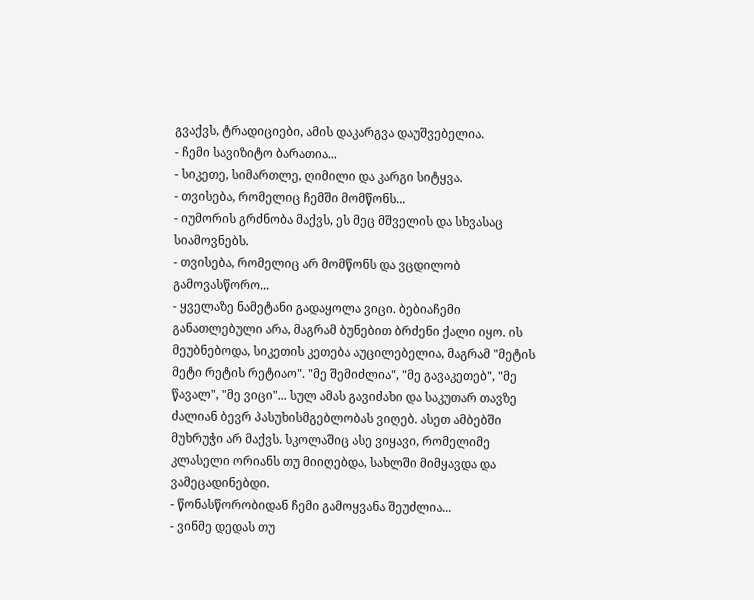გვაქვს, ტრადიციები, ამის დაკარგვა დაუშვებელია.
- ჩემი სავიზიტო ბარათია...
- სიკეთე, სიმართლე, ღიმილი და კარგი სიტყვა.
- თვისება, რომელიც ჩემში მომწონს...
- იუმორის გრძნობა მაქვს, ეს მეც მშველის და სხვასაც სიამოვნებს.
- თვისება, რომელიც არ მომწონს და ვცდილობ გამოვასწორო...
- ყველაზე ნამეტანი გადაყოლა ვიცი. ბებიაჩემი განათლებული არა, მაგრამ ბუნებით ბრძენი ქალი იყო. ის მეუბნებოდა, სიკეთის კეთება აუცილებელია, მაგრამ "მეტის მეტი რეტის რეტიაო". "მე შემიძლია", "მე გავაკეთებ", "მე წავალ", "მე ვიცი"... სულ ამას გავიძახი და საკუთარ თავზე ძალიან ბევრ პასუხისმგებლობას ვიღებ. ასეთ ამბებში მუხრუჭი არ მაქვს. სკოლაშიც ასე ვიყავი, რომელიმე კლასელი ორიანს თუ მიიღებდა, სახლში მიმყავდა და ვამეცადინებდი.
- წონასწორობიდან ჩემი გამოყვანა შეუძლია...
- ვინმე დედას თუ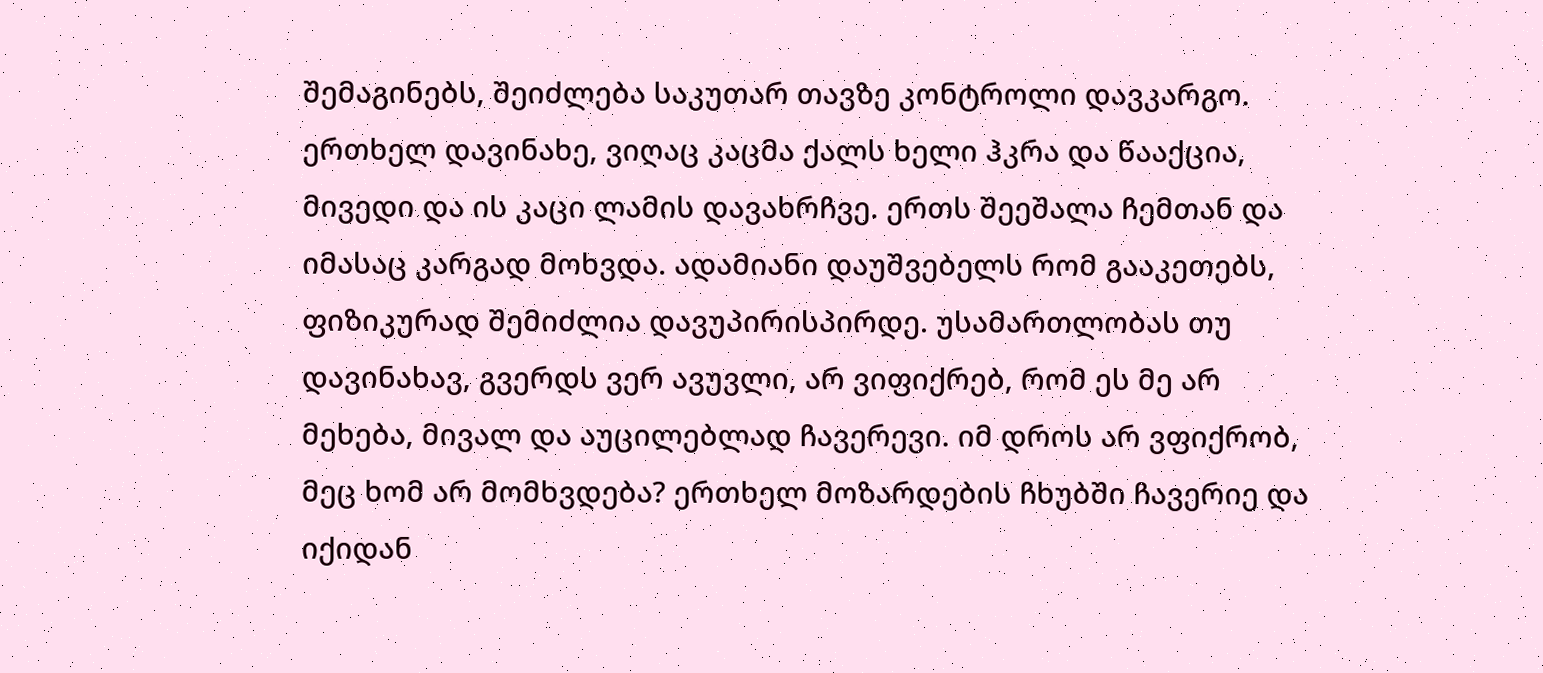შემაგინებს, შეიძლება საკუთარ თავზე კონტროლი დავკარგო. ერთხელ დავინახე, ვიღაც კაცმა ქალს ხელი ჰკრა და წააქცია, მივედი და ის კაცი ლამის დავახრჩვე. ერთს შეეშალა ჩემთან და იმასაც კარგად მოხვდა. ადამიანი დაუშვებელს რომ გააკეთებს, ფიზიკურად შემიძლია დავუპირისპირდე. უსამართლობას თუ დავინახავ, გვერდს ვერ ავუვლი, არ ვიფიქრებ, რომ ეს მე არ მეხება, მივალ და აუცილებლად ჩავერევი. იმ დროს არ ვფიქრობ, მეც ხომ არ მომხვდება? ერთხელ მოზარდების ჩხუბში ჩავერიე და იქიდან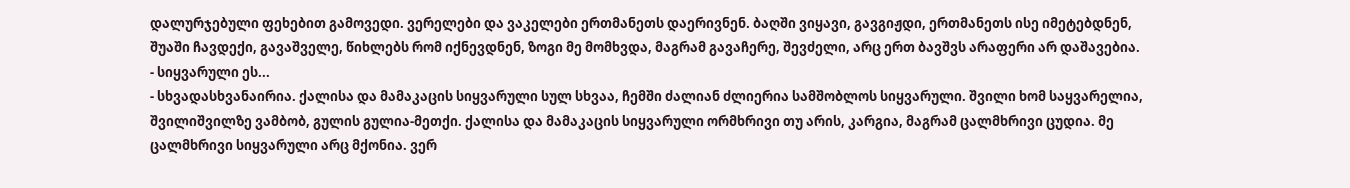დალურჯებული ფეხებით გამოვედი. ვერელები და ვაკელები ერთმანეთს დაერივნენ. ბაღში ვიყავი, გავგიჟდი, ერთმანეთს ისე იმეტებდნენ, შუაში ჩავდექი, გავაშველე, წიხლებს რომ იქნევდნენ, ზოგი მე მომხვდა, მაგრამ გავაჩერე, შევძელი, არც ერთ ბავშვს არაფერი არ დაშავებია.
- სიყვარული ეს...
- სხვადასხვანაირია. ქალისა და მამაკაცის სიყვარული სულ სხვაა, ჩემში ძალიან ძლიერია სამშობლოს სიყვარული. შვილი ხომ საყვარელია, შვილიშვილზე ვამბობ, გულის გულია-მეთქი. ქალისა და მამაკაცის სიყვარული ორმხრივი თუ არის, კარგია, მაგრამ ცალმხრივი ცუდია. მე ცალმხრივი სიყვარული არც მქონია. ვერ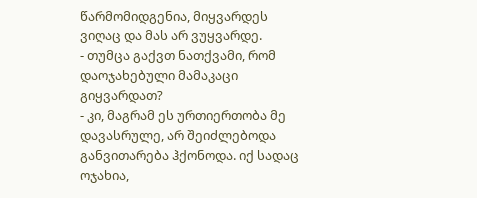წარმომიდგენია, მიყვარდეს ვიღაც და მას არ ვუყვარდე.
- თუმცა გაქვთ ნათქვამი, რომ დაოჯახებული მამაკაცი გიყვარდათ?
- კი, მაგრამ ეს ურთიერთობა მე დავასრულე, არ შეიძლებოდა განვითარება ჰქონოდა. იქ სადაც ოჯახია,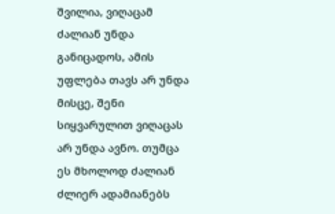შვილია, ვიღაცამ ძალიან უნდა განიცადოს, ამის უფლება თავს არ უნდა მისცე, შენი სიყვარულით ვიღაცას არ უნდა ავნო. თუმცა ეს მხოლოდ ძალიან ძლიერ ადამიანებს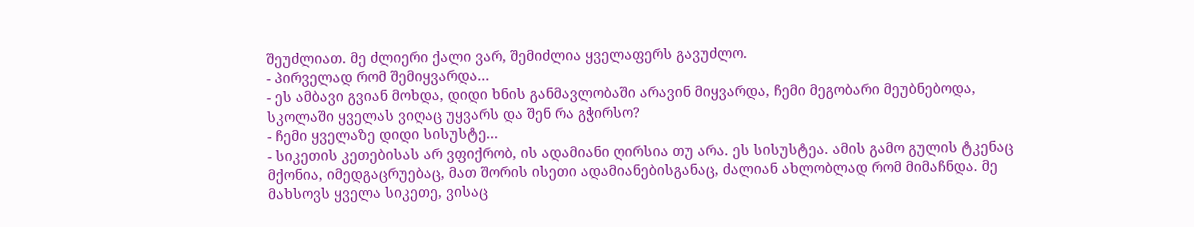შეუძლიათ. მე ძლიერი ქალი ვარ, შემიძლია ყველაფერს გავუძლო.
- პირველად რომ შემიყვარდა...
- ეს ამბავი გვიან მოხდა, დიდი ხნის განმავლობაში არავინ მიყვარდა, ჩემი მეგობარი მეუბნებოდა, სკოლაში ყველას ვიღაც უყვარს და შენ რა გჭირსო?
- ჩემი ყველაზე დიდი სისუსტე...
- სიკეთის კეთებისას არ ვფიქრობ, ის ადამიანი ღირსია თუ არა. ეს სისუსტეა. ამის გამო გულის ტკენაც მქონია, იმედგაცრუებაც, მათ შორის ისეთი ადამიანებისგანაც, ძალიან ახლობლად რომ მიმაჩნდა. მე მახსოვს ყველა სიკეთე, ვისაც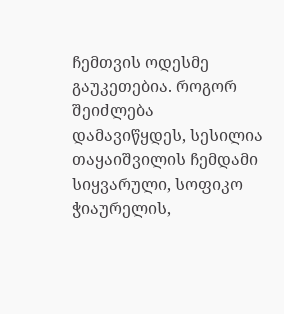ჩემთვის ოდესმე გაუკეთებია. როგორ შეიძლება დამავიწყდეს, სესილია თაყაიშვილის ჩემდამი სიყვარული, სოფიკო ჭიაურელის,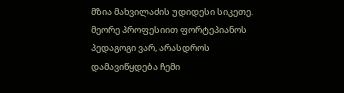მზია მახვილაძის უდიდესი სიკეთე. მეორე პროფესიით ფორტეპიანოს პედაგოგი ვარ, არასდროს დამავიწყდება ჩემი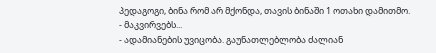პედაგოგი, ბინა რომ არ მქონდა, თავის ბინაში 1 ოთახი დამითმო.
- მაკვირვებს...
- ადამიანების უვიცობა. გაუნათლებლობა ძალიან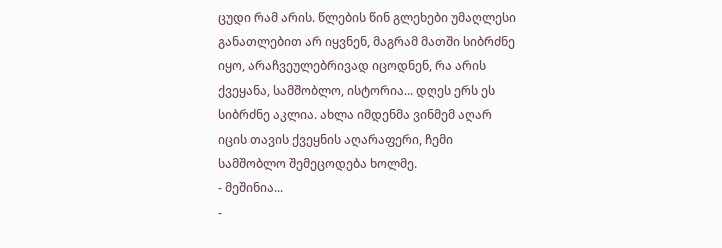ცუდი რამ არის. წლების წინ გლეხები უმაღლესი განათლებით არ იყვნენ, მაგრამ მათში სიბრძნე იყო, არაჩვეულებრივად იცოდნენ, რა არის ქვეყანა, სამშობლო, ისტორია... დღეს ერს ეს სიბრძნე აკლია. ახლა იმდენმა ვინმემ აღარ იცის თავის ქვეყნის აღარაფერი, ჩემი სამშობლო შემეცოდება ხოლმე.
- მეშინია...
-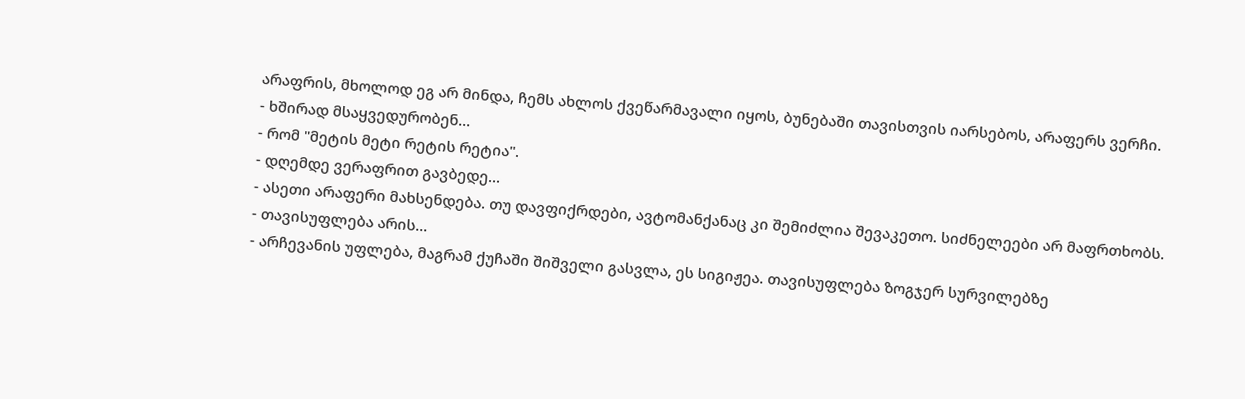არაფრის, მხოლოდ ეგ არ მინდა, ჩემს ახლოს ქვეწარმავალი იყოს, ბუნებაში თავისთვის იარსებოს, არაფერს ვერჩი.
- ხშირად მსაყვედურობენ...
- რომ "მეტის მეტი რეტის რეტია".
- დღემდე ვერაფრით გავბედე...
- ასეთი არაფერი მახსენდება. თუ დავფიქრდები, ავტომანქანაც კი შემიძლია შევაკეთო. სიძნელეები არ მაფრთხობს.
- თავისუფლება არის...
- არჩევანის უფლება, მაგრამ ქუჩაში შიშველი გასვლა, ეს სიგიჟეა. თავისუფლება ზოგჯერ სურვილებზე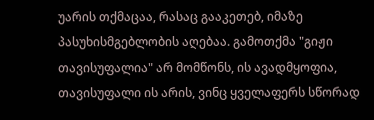უარის თქმაცაა, რასაც გააკეთებ, იმაზე პასუხისმგებლობის აღებაა. გამოთქმა "გიჟი თავისუფალია" არ მომწონს, ის ავადმყოფია, თავისუფალი ის არის, ვინც ყველაფერს სწორად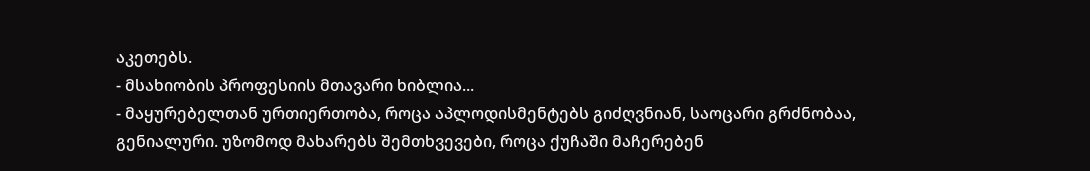აკეთებს.
- მსახიობის პროფესიის მთავარი ხიბლია...
- მაყურებელთან ურთიერთობა, როცა აპლოდისმენტებს გიძღვნიან, საოცარი გრძნობაა, გენიალური. უზომოდ მახარებს შემთხვევები, როცა ქუჩაში მაჩერებენ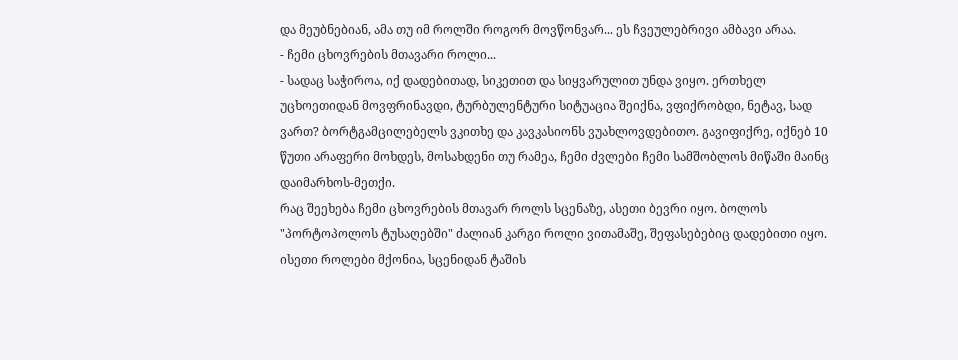და მეუბნებიან, ამა თუ იმ როლში როგორ მოვწონვარ... ეს ჩვეულებრივი ამბავი არაა.
- ჩემი ცხოვრების მთავარი როლი...
- სადაც საჭიროა, იქ დადებითად, სიკეთით და სიყვარულით უნდა ვიყო. ერთხელ უცხოეთიდან მოვფრინავდი, ტურბულენტური სიტუაცია შეიქნა, ვფიქრობდი, ნეტავ, სად ვართ? ბორტგამცილებელს ვკითხე და კავკასიონს ვუახლოვდებითო. გავიფიქრე, იქნებ 10 წუთი არაფერი მოხდეს, მოსახდენი თუ რამეა, ჩემი ძვლები ჩემი სამშობლოს მიწაში მაინც დაიმარხოს-მეთქი.
რაც შეეხება ჩემი ცხოვრების მთავარ როლს სცენაზე, ასეთი ბევრი იყო. ბოლოს "პორტოპოლოს ტუსაღებში" ძალიან კარგი როლი ვითამაშე, შეფასებებიც დადებითი იყო. ისეთი როლები მქონია, სცენიდან ტაშის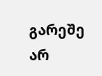გარეშე არ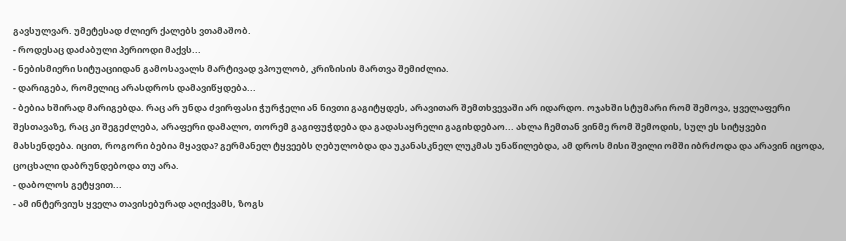გავსულვარ. უმეტესად ძლიერ ქალებს ვთამაშობ.
- როდესაც დაძაბული პერიოდი მაქვს...
- ნებისმიერი სიტუაციიდან გამოსავალს მარტივად ვპოულობ, კრიზისის მართვა შემიძლია.
- დარიგება, რომელიც არასდროს დამავიწყდება...
- ბებია ხშირად მარიგებდა. რაც არ უნდა ძვირფასი ჭურჭელი ან ნივთი გაგიტყდეს, არავითარ შემთხვევაში არ იდარდო. ოჯახში სტუმარი რომ შემოვა, ყველაფერი შესთავაზე, რაც კი შეგეძლება, არაფერი დამალო, თორემ გაგიფუჭდება და გადასაყრელი გაგიხდებაო... ახლა ჩემთან ვინმე რომ შემოდის, სულ ეს სიტყვები მახსენდება. იცით, როგორი ბებია მყავდა? გერმანელ ტყვეებს ღებულობდა და უკანასკნელ ლუკმას უნაწილებდა, ამ დროს მისი შვილი ომში იბრძოდა და არავინ იცოდა, ცოცხალი დაბრუნდებოდა თუ არა.
- დაბოლოს გეტყვით...
- ამ ინტერვიუს ყველა თავისებურად აღიქვამს, ზოგს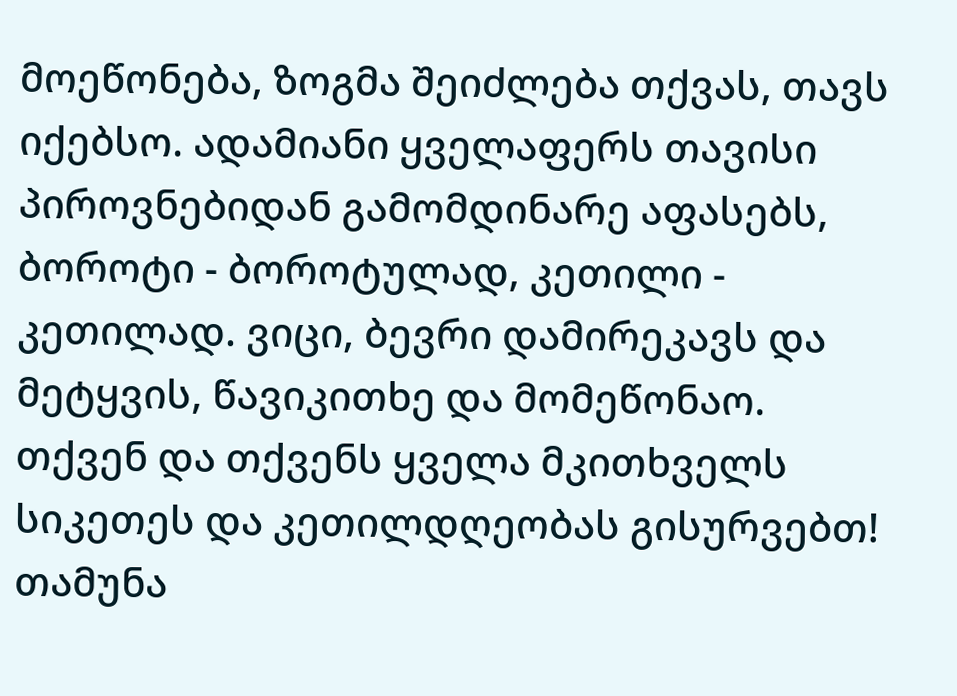მოეწონება, ზოგმა შეიძლება თქვას, თავს იქებსო. ადამიანი ყველაფერს თავისი პიროვნებიდან გამომდინარე აფასებს, ბოროტი - ბოროტულად, კეთილი - კეთილად. ვიცი, ბევრი დამირეკავს და მეტყვის, წავიკითხე და მომეწონაო. თქვენ და თქვენს ყველა მკითხველს სიკეთეს და კეთილდღეობას გისურვებთ!
თამუნა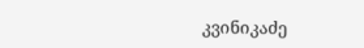კვინიკაძე